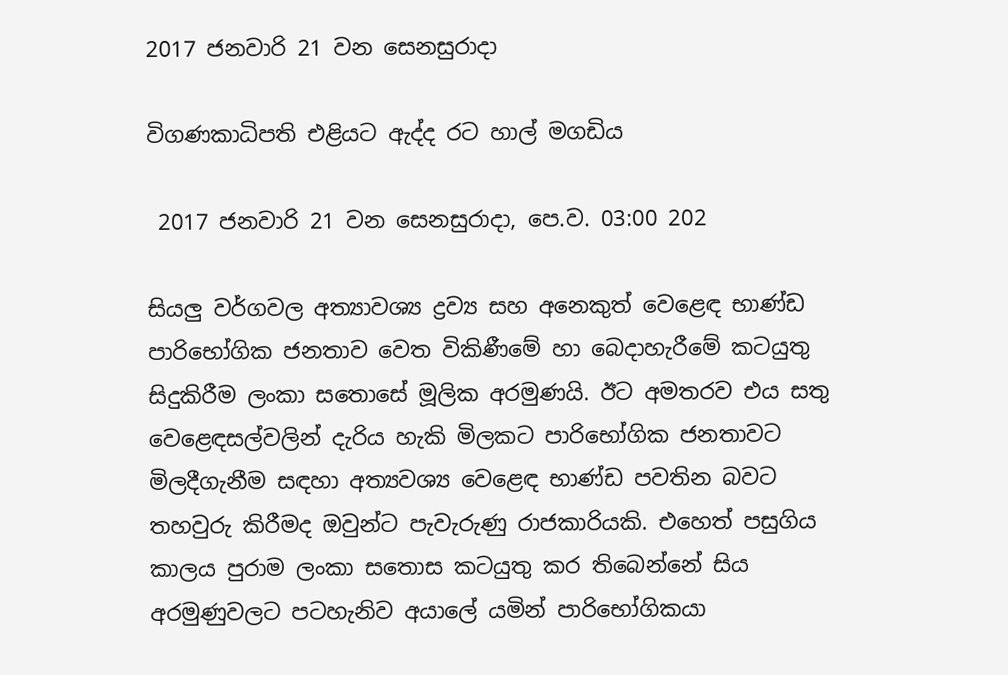2017 ජනවාරි 21 වන සෙනසුරාදා

විගණකාධිපති එළියට ඇද්ද රට හාල් මගඩිය

 2017 ජනවාරි 21 වන සෙනසුරාදා, පෙ.ව. 03:00 202

සියලු වර්ගවල අත්‍යාවශ්‍ය ද්‍රව්‍ය සහ අනෙකුත් වෙළෙඳ භාණ්ඩ පාරිභෝගික ජනතාව වෙත විකිණීමේ හා බෙදාහැරීමේ කටයුතු සිදුකිරීම ලංකා සතොසේ මූලික අරමුණයි. ඊට අමතරව එය සතු වෙළෙඳසල්වලින් දැරිය හැකි මිලකට පාරිභෝගික ජනතාවට මිලදීගැනීම සඳහා අත්‍යවශ්‍ය වෙළෙඳ භාණ්ඩ පවතින බවට තහවුරු කිරීමද ඔවුන්ට පැවැරුණු රාජකාරියකි. එහෙත් පසුගිය කාලය පුරාම ලංකා සතොස කටයුතු කර තිබෙන්නේ සිය අරමුණුවලට පටහැනිව අයාලේ යමින් පාරිභෝගිකයා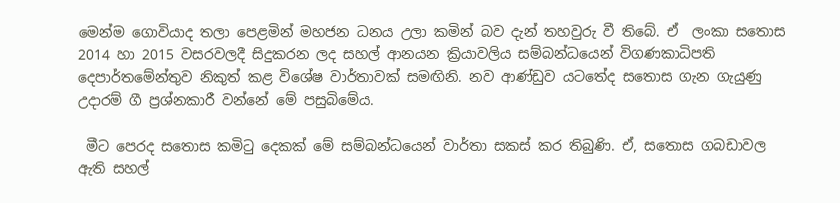මෙන්ම ගොවියාද තලා පෙළමින් මහජන ධනය උලා කමින් බව දැන් තහවුරු වී තිබේ. ඒ  ලංකා සතොස 2014 හා 2015 වසරවලදී සිදුකරන ලද සහල් ආනයන ක්‍රියාවලිය සම්බන්ධයෙන් විගණකාධිපති දෙපාර්තමේන්තුව නිකුත් කළ විශේෂ වාර්තාවක් සමඟිනි. නව ආණ්ඩුව යටතේද සතොස ගැන ගැයුණු උදාරම් ගී ප්‍රශ්නකාරී වන්නේ මේ පසුබිමේය.

 මීට පෙරද සතොස කමිටු දෙකක් මේ සම්බන්ධයෙන් වාර්තා සකස් කර තිබුණි. ඒ, සතොස ගබඩාවල ඇති සහල්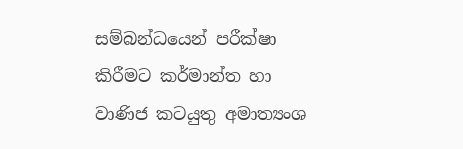සම්බන්ධයෙන් පරීක්ෂා කිරීමට කර්මාන්ත හා වාණිජ කටයුතු අමාත්‍යංශ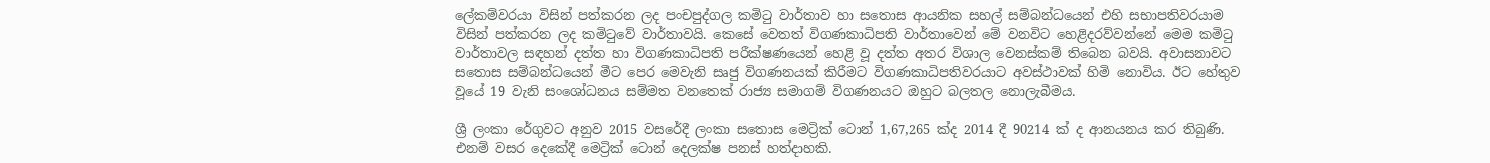ලේකම්වරයා විසින් පත්කරන ලද පංචපුද්ගල කමිටු වාර්තාව හා සතොස ආයනික සහල් සම්බන්ධයෙන් එහි සභාපතිවරයාම විසින් පත්කරන ලද කමිටුවේ වාර්තාවයි. කෙසේ වෙතත් විගණකාධිපති වාර්තාවෙන් මේ වනවිට හෙළිදරව්වන්නේ මෙම කමිටු වාර්තාවල සඳහන් දත්ත හා විගණකාධිපති පරීක්ෂණයෙන් හෙළි වූ දත්ත අතර විශාල වෙනස්කම් තිබෙන බවයි. අවාසනාවට සතොස සම්බන්ධයෙන් මීට පෙර මෙවැනි සෘජු විගණනයක් කිරීමට විගණකාධිපතිවරයාට අවස්ථාවක් හිමි නොවිය. ඊට හේතුව වූයේ 19 වැනි සංශෝධනය සම්මත වනතෙක් රාජ්‍ය සමාගම් විගණනයට ඔහුට බලතල නොලැබීමය.

ශ්‍රී ලංකා රේගුවට අනුව 2015 වසරේදී ලංකා සතොස මෙට්‍රික් ටොන් 1,67,265 ක්ද 2014 දී 90214 ක් ද ආනයනය කර තිබුණි. එනම් වසර දෙකේදී මෙට්‍රික් ටොන් දෙලක්ෂ පනස් හත්දාහකි.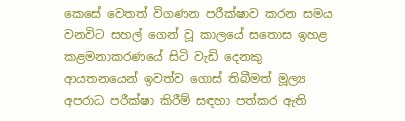කෙසේ වෙතත් විගණන පරීක්ෂාව කරන සමය වනවිට සහල් ගෙන් වූ කාලයේ සතොස ඉහළ කළමනාකරණයේ සිටි වැඩි දෙනකු ආයතනයෙන් ඉවත්ව ගොස් තිබීමත් මූල්‍ය අපරාධ පරීක්ෂා කිරීම් සඳහා පත්කර ඇති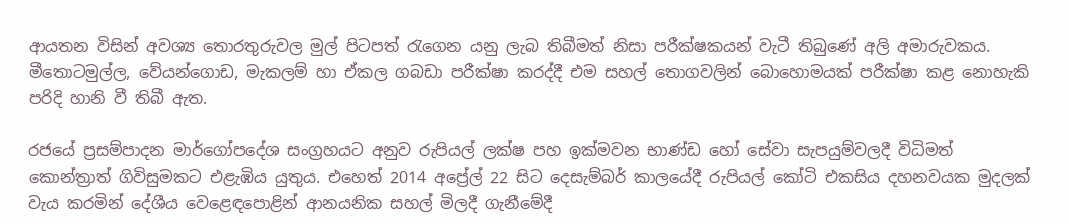ආයතන විසින් අවශ්‍ය තොරතුරුවල මුල් පිටපත් රැගෙන යනු ලැබ තිබීමත් නිසා පරීක්ෂකයන් වැටී තිබුණේ අලි අමාරුවකය. මීතොටමුල්ල, වේයන්ගොඩ, මැකලම් හා ඒකල ගබඩා පරීක්ෂා කරද්දී එම සහල් තොගවලින් බොහොමයක් පරීක්ෂා කළ නොහැකි පරිදි හානි වී තිබී ඇත.

රජයේ ප්‍රසම්පාදන මාර්ගෝපදේශ සංග්‍රහයට අනුව රුපියල් ලක්ෂ පහ ඉක්මවන භාණ්ඩ හෝ සේවා සැපයුම්වලදී විධිමත් කොන්ත්‍රාත් ගිවිසුමකට එළැඹිය යුතුය. එහෙත් 2014 අප්‍රේල් 22 සිට දෙසැම්බර් කාලයේදී රුපියල් කෝටි එකසිය දහනවයක මුදලක් වැය කරමින් දේශීය වෙළෙඳපොළින් ආනයනික සහල් මිලදී ගැනීමේදී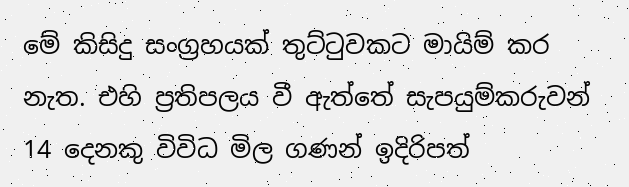මේ කිසිදු සංග්‍රහයක් තුට්ටුවකට මායිම් කර නැත. එහි ප්‍රතිපලය වී ඇත්තේ සැපයුම්කරුවන් 14 දෙනකු විවිධ මිල ගණන් ඉදිරිපත්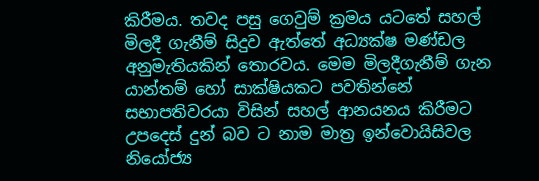කිරීමය. තවද පසු ගෙවුම් ක්‍රමය යටතේ සහල් මිලදී ගැනීම් සිදුව ඇත්තේ අධ්‍යක්ෂ මණ්ඩල අනුමැතියකින් තොරවය. මෙම මිලදීගැනීම් ගැන යාන්තම් හෝ සාක්ෂියකට පවතින්නේ සභාපතිවරයා විසින් සහල් ආනයනය කිරීමට උපදෙස් දුන් බව ට නාම මාත්‍ර ඉන්වොයිසිවල නියෝජ්‍ය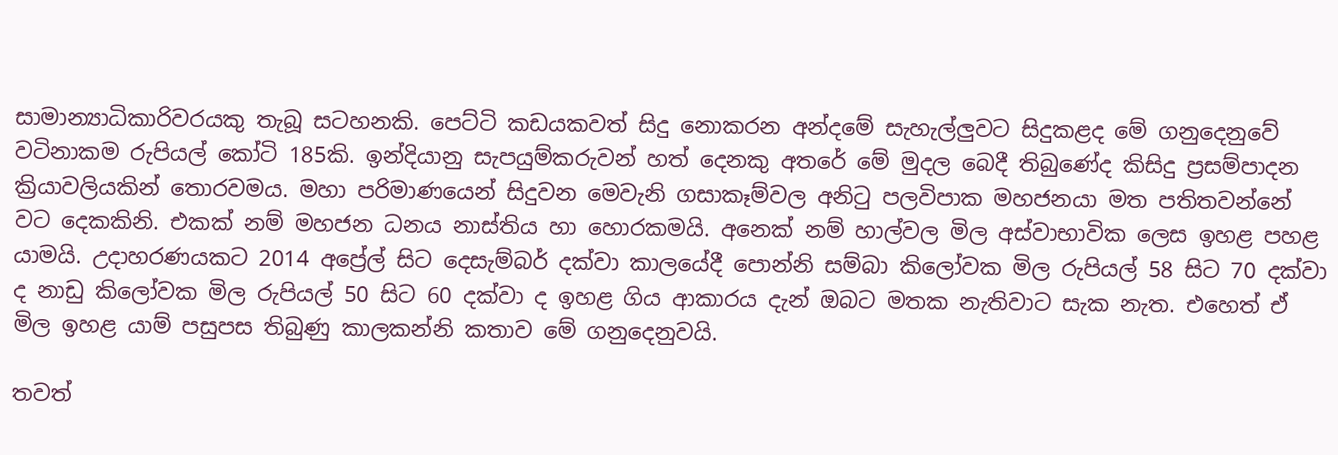සාමාන්‍යාධිකාරිවරයකු තැබූ සටහනකි. පෙට්ටි කඩයකවත් සිදු නොකරන අන්දමේ සැහැල්ලුවට සිදුකළද මේ ගනුදෙනුවේ වටිනාකම රුපියල් කෝටි 185කි. ඉන්දියානු සැපයුම්කරුවන් හත් දෙනකු අතරේ මේ මුදල බෙදී තිබුණේද කිසිදු ප්‍රසම්පාදන ක්‍රියාවලියකින් තොරවමය. මහා පරිමාණයෙන් සිදුවන මෙවැනි ගසාකෑම්වල අනිටු පලවිපාක මහජනයා මත පතිතවන්නේ වට දෙකකිනි. එකක් නම් මහජන ධනය නාස්තිය හා හොරකමයි. අනෙක් නම් හාල්වල මිල අස්වාභාවික ලෙස ඉහළ පහළ යාමයි. උදාහරණයකට 2014 අප්‍රේල් සිට දෙසැම්බර් දක්වා කාලයේදී පොන්නි සම්බා කිලෝවක මිල රුපියල් 58 සිට 70 දක්වා ද නාඩු කිලෝවක මිල රුපියල් 50 සිට 60 දක්වා ද ඉහළ ගිය ආකාරය දැන් ඔබට මතක නැතිවාට සැක නැත. එහෙත් ඒ මිල ඉහළ යාම් පසුපස තිබුණු කාලකන්නි කතාව මේ ගනුදෙනුවයි.

තවත්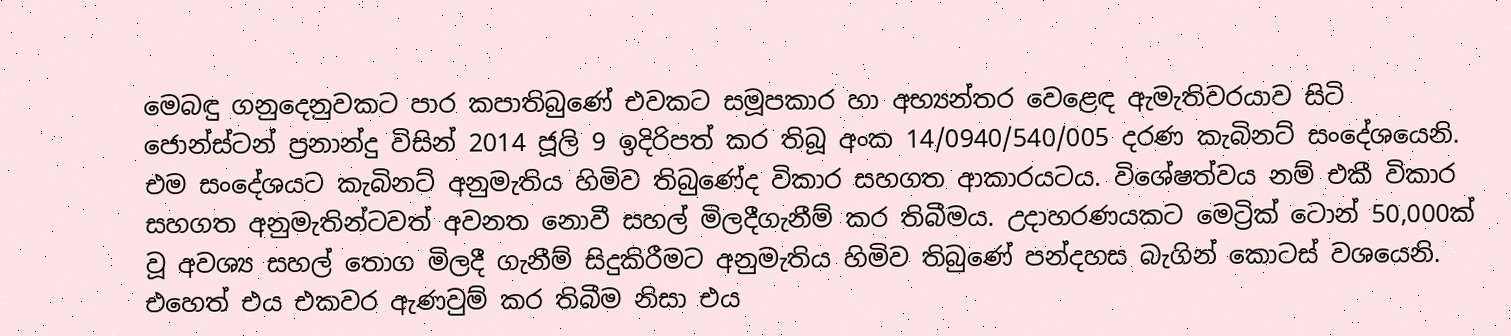මෙබඳු ගනුදෙනුවකට පාර කපාතිබුණේ එවකට සමූපකාර හා අභ්‍යන්තර වෙළෙඳ ඇමැතිවරයාව සිටි ජොන්ස්ටන් ප්‍රනාන්දු විසින් 2014 ජූලි 9 ඉදිරිපත් කර තිබූ අංක 14/0940/540/005 දරණ කැබිනට් සංදේශයෙනි. එම සංදේශයට කැබිනට් අනුමැතිය හිමිව තිබුණේද විකාර සහගත ආකාරයටය. විශේෂත්වය නම් එකී විකාර සහගත අනුමැතින්ටවත් අවනත නොවී සහල් මිලදීගැනීම් කර තිබීමය. උදාහරණයකට මෙට්‍රික් ටොන් 50,000ක් වූ අවශ්‍ය සහල් තොග මිලදී ගැනීම් සිදුකිරීමට අනුමැතිය හිමිව තිබුණේ පන්දහස බැගින් කොටස් වශයෙනි. එහෙත් එය එකවර ඇණවුම් කර තිබීම නිසා එය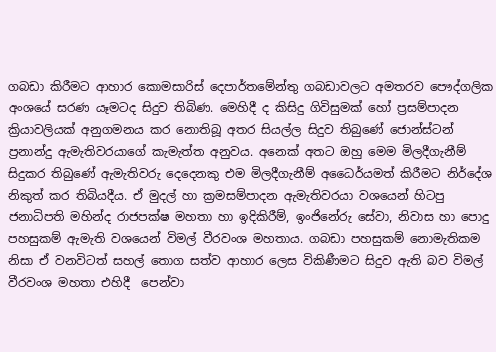ගබඩා කිරීමට ආහාර කොමසාරිස් දෙපාර්තමේන්තු ගබඩාවලට අමතරව පෞද්ගලික අංශයේ සරණ යෑමටද සිදුව තිබිණ. මෙහිදී ද කිසිදු ගිවිසුමක් හෝ ප්‍රසම්පාදන ක්‍රියාවලියක් අනුගමනය කර නොතිබූ අතර සියල්ල සිදුව තිබුණේ ජොන්ස්ටන් ප්‍රනාන්දු ඇමැතිවරයාගේ කැමැත්ත අනුවය. අනෙක් අතට ඔහු මෙම මිලදීගැනීම් සිදුකර තිබුණේ ඇමැතිවරු දෙදෙනකු එම මිලදීගැනීම් අධෛර්යමත් කිරීමට නිර්දේශ නිකුත් කර තිබියදීය. ඒ මුදල් හා ක්‍රමසම්පාදන ඇමැතිවරයා වශයෙන් හිටපු ජනාධිපති මහින්ද රාජපක්ෂ මහතා හා ඉදිකිරීම්, ඉංජිනේරු සේවා, නිවාස හා පොදු පහසුකම් ඇමැති වශයෙන් විමල් වීරවංශ මහතාය. ගබඩා පහසුකම් නොමැතිකම නිසා ඒ වනවිටත් සහල් තොග සත්ව ආහාර ලෙස විකිණීමට සිදුව ඇති බව විමල් වීරවංශ මහතා එහිදී  පෙන්වා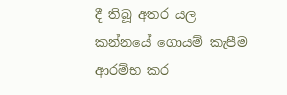දී තිබූ අතර යල කන්නයේ ගොයම් කැපීම ආරම්භ කර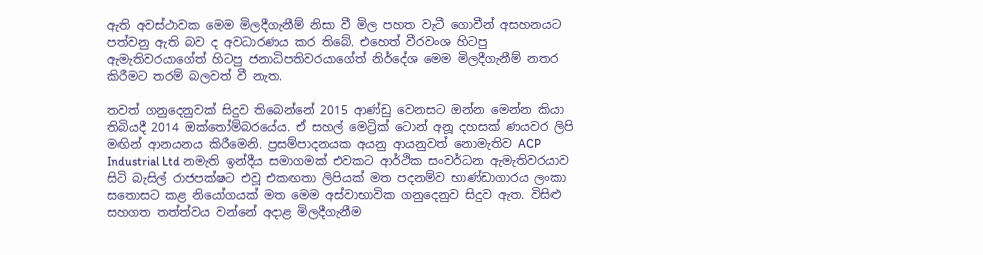ඇති අවස්ථාවක මෙම මිලදීගැනීම් නිසා වී මිල පහත වැටී ගොවීන් අසහනයට පත්වනු ඇති බව ද අවධාරණය කර තිබේ. එහෙත් වීරවංශ හිටපු ඇමැතිවරයාගේත් හිටපු ජනාධිපතිවරයාගේත් නිර්දේශ මෙම මිලදීගැනීම් නතර කිරීමට තරම් බලවත් වී නැත.

තවත් ගනුදෙනුවක් සිදුව තිබෙන්නේ 2015 ආණ්ඩු වෙනසට ඔන්න මෙන්න කියා තිබියදී 2014 ඔක්තෝම්බරයේය. ඒ සහල් මෙට්‍රික් ටොන් අනූ දහසක් ණයවර ලිපි මඟින් ආනයනය කිරීමෙනි. ප්‍රසම්පාදනයක අයනු ආයනුවත් නොමැතිව ACP Industrial Ltd නමැති ඉන්දීය සමාගමක් එවකට ආර්ථික සංවර්ධන ඇමැතිවරයාව සිටි බැසිල් රාජපක්ෂට එවූ එකඟතා ලිපියක් මත පදනම්ව භාණ්ඩාගාරය ලංකා සතොසට කළ නියෝගයක් මත මෙම අස්වාභාවික ගනුදෙනුව සිදුව ඇත. විසිළු සහගත තත්ත්වය වන්නේ අදාළ මිලදීගැනීම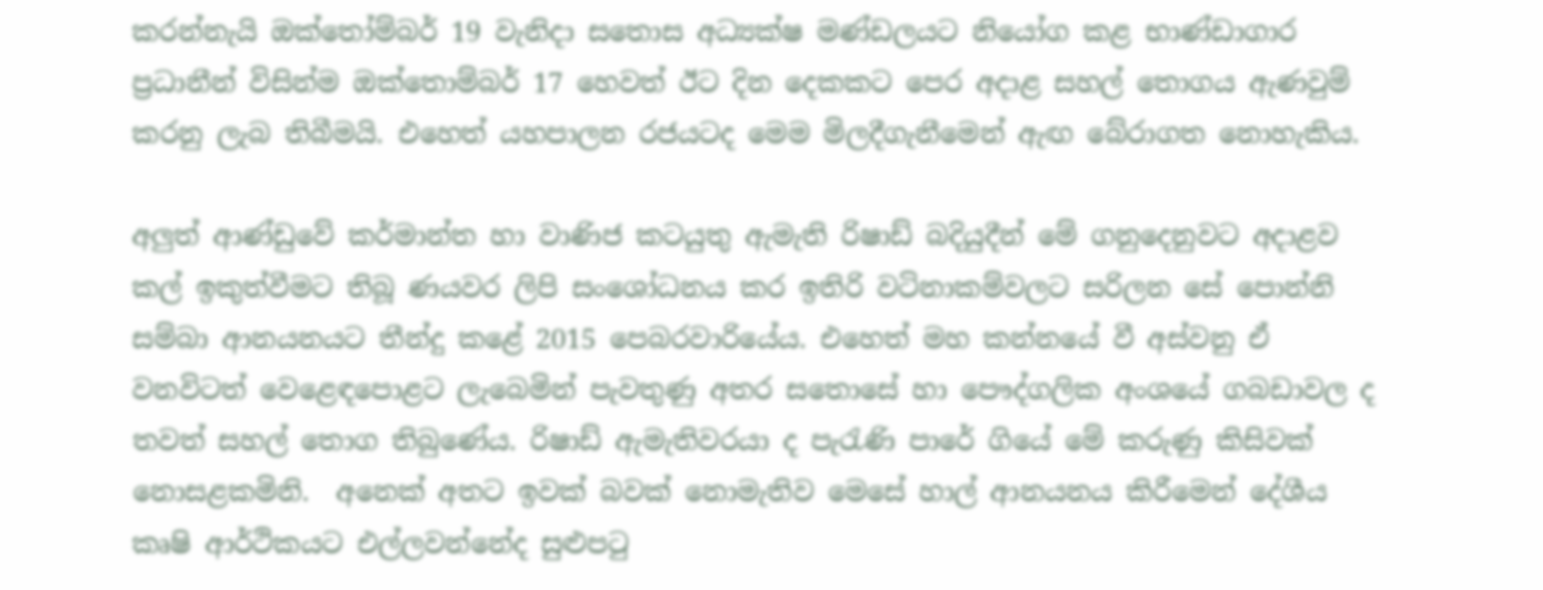කරන්නැයි ඔක්තෝම්බර් 19 වැනිදා සතොස අධ්‍යක්ෂ මණ්ඩලයට නියෝග කළ භාණ්ඩාගාර ප්‍රධානීන් විසින්ම ඔක්තොම්බර් 17 හෙවත් ඊට දින දෙකකට පෙර අදාළ සහල් තොගය ඇණවුම් කරනු ලැබ තිබීමයි. එහෙත් යහපාලන රජයටද මෙම මිලදීගැනීමෙන් ඇඟ බේරාගත නොහැකිය.

අලුත් ආණ්ඩුවේ කර්මාන්ත හා වාණිජ කටයුතු ඇමැති රිෂාඩ් බදියුදීන් මේ ගනුදෙනුවට අදාළව කල් ඉකුත්වීමට තිබූ ණයවර ලිපි සංශෝධනය කර ඉතිරි වටිනාකම්වලට සරිලන සේ පොන්නි සම්බා ආනයනයට තීන්දු කළේ 2015 පෙබරවාරියේය. එහෙත් මහ කන්නයේ වී අස්වනු ඒ වනවිටත් වෙළෙඳපොළට ලැබෙමින් පැවතුණු අතර සතොසේ හා පෞද්ගලික අංශයේ ගබඩාවල ද තවත් සහල් තොග තිබුණේය. රිෂාඩ් ඇමැතිවරයා ද පැරැණි පාරේ ගියේ මේ කරුණු කිසිවක් නොසළකමිනි.  අනෙක් අතට ඉවක් බවක් නොමැතිව මෙසේ හාල් ආනයනය කිරීමෙන් දේශීය කෘෂි ආර්ථිකයට එල්ලවන්නේද සුළුපටු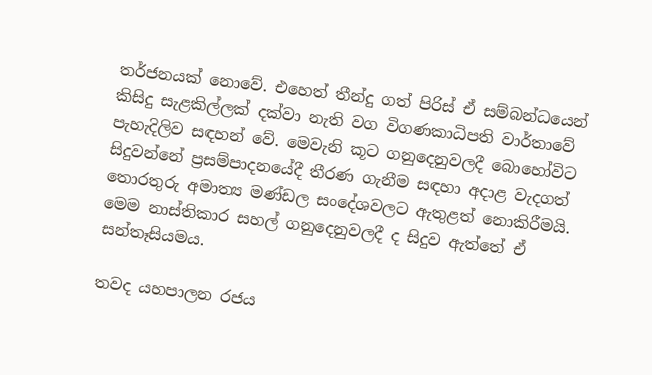තර්ජනයක් නොවේ. එහෙත් තීන්දු ගත් පිරිස් ඒ සම්බන්ධයෙන් කිසිදු සැළකිල්ලක් දක්වා නැති වග විගණකාධිපති වාර්තාවේ පැහැදිලිව සඳහන් වේ. මෙවැනි කූට ගනුදෙනුවලදී බොහෝවිට සිදුවන්නේ ප්‍රසම්පාදනයේදී තීරණ ගැනීම සඳහා අදාළ වැදගත් තොරතුරු අමාත්‍ය මණ්ඩල සංදේශවලට ඇතුළත් නොකිරීමයි. මෙම නාස්තිකාර සහල් ගනුදෙනුවලදී ද සිදුව ඇත්තේ ඒ සන්තෑසියමය.

තවද යහපාලන රජය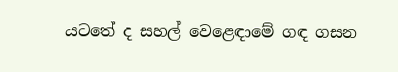යටතේ ද සහල් වෙළෙඳාමේ ගඳ ගසන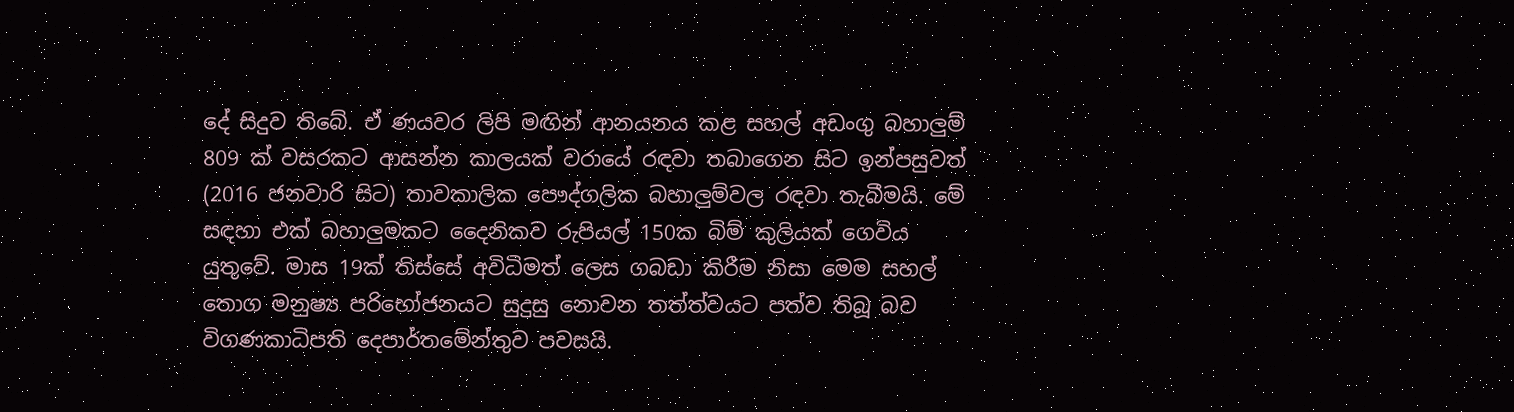දේ සිදුව තිබේ. ඒ ණයවර ලිපි මඟින් ආනයනය කළ සහල් අඩංගු බහාලුම් 809 ක් වසරකට ආසන්න කාලයක් වරායේ රඳවා තබාගෙන සිට ඉන්පසුවත් (2016 ජනවාරි සිට) තාවකාලික පෞද්ගලික බහාලුම්වල රඳවා තැබීමයි. මේ සඳහා එක් බහාලුමකට දෛනිකව රුපියල් 150ක බිම් කුලියක් ගෙවිය යුතුවේ. මාස 19ක් තිස්සේ අවිධිමත් ලෙස ගබඩා කිරීම නිසා මෙම සහල් තොග මනුෂ්‍ය පරිභෝජනයට සුදුසු නොවන තත්ත්වයට පත්ව තිබූ බව විගණකාධිපති දෙපාර්තමේන්තුව පවසයි.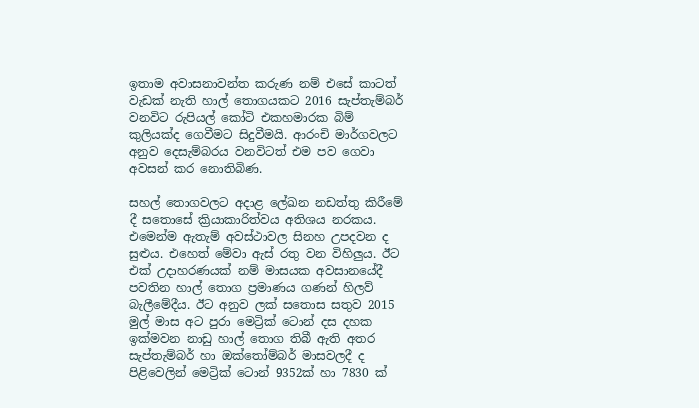ඉතාම අවාසනාවන්ත කරුණ නම් එසේ කාටත් වැඩක් නැති හාල් තොගයකට 2016 සැප්තැම්බර් වනවිට රුපියල් කෝටි එකහමාරක බිම් කුලියක්ද ගෙවීමට සිදුවීමයි. ආරංචි මාර්ගවලට අනුව දෙසැම්බරය වනවිටත් එම පව ගෙවා අවසන් කර නොතිබිණ.

සහල් තොගවලට අදාළ ලේඛන නඩත්තු කිරීමේ දී සතොසේ ක්‍රියාකාරිත්වය අතිශය නරකය. එමෙන්ම ඇතැම් අවස්ථාවල සිනහ උපදවන ද සුළුය. එහෙත් මේවා ඇස් රතු වන විහිලුය. ඊට එක් උදාහරණයක් නම් මාසයක අවසානයේදී පවතින හාල් තොග ප්‍රමාණය ගණන් හිලව් බැලීමේදීය. ඊට අනුව ලක් සතොස සතුව 2015 මුල් මාස අට පුරා මෙට්‍රික් ටොන් දස දහක ඉක්මවන නාඩු හාල් තොග තිබී ඇති අතර සැප්තැම්බර් හා ඔක්තෝම්බර් මාසවලදී ද පිළිවෙලින් මෙට්‍රික් ටොන් 9352ක් හා 7830 ක්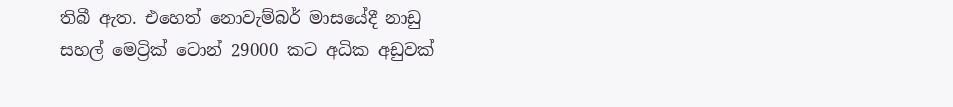තිබී ඇත. එහෙත් නොවැම්බර් මාසයේදී නාඩු සහල් මෙට්‍රික් ටොන් 29000 කට අධික අඩුවක්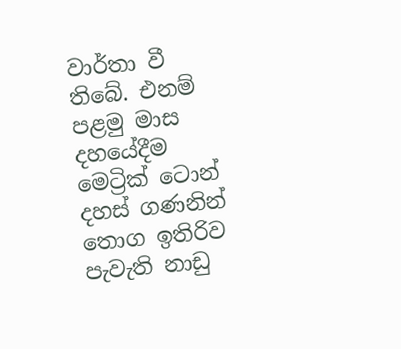වාර්තා වී තිබේ. එනම් පළමු මාස දහයේදීම මෙට්‍රික් ටොන් දහස් ගණනින් තොග ඉතිරිව පැවැති නාඩු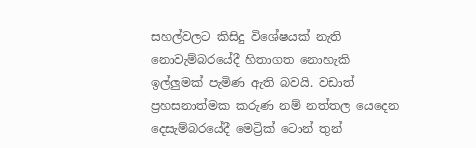සහල්වලට කිසිදු විශේෂයක් නැති නොවැම්බරයේදී හිතාගත නොහැකි ඉල්ලුමක් පැමිණ ඇති බවයි. වඩාත් ප්‍රහසනාත්මක කරුණ නම් නත්තල යෙදෙන දෙසැම්බරයේදී මෙට්‍රික් ටොන් තුන්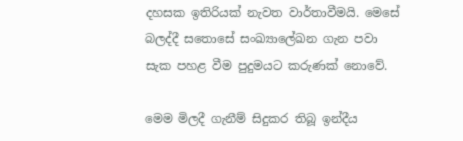දහසක ඉතිරියක් නැවත වාර්තාවීමයි. මෙසේ බලද්දී සතොසේ සංඛ්‍යාලේඛන ගැන පවා සැක පහළ වීම පුදුමයට කරුණක් නොවේ.

මෙම මිලදී ගැනීම් සිදුකර තිබූ ඉන්දීය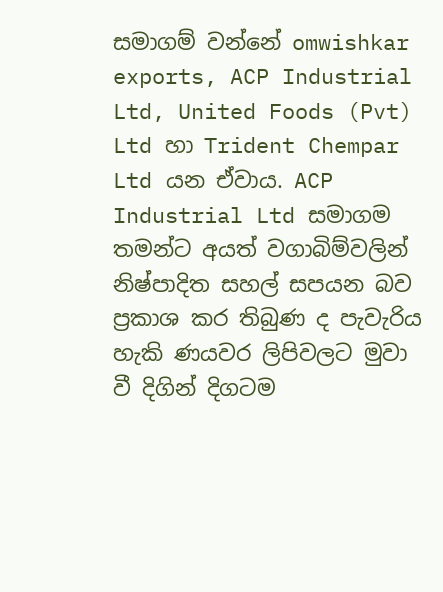සමාගම් වන්නේ omwishkar exports, ACP Industrial Ltd, United Foods (Pvt) Ltd හා Trident Chempar Ltd යන ඒවාය. ACP Industrial Ltd සමාගම තමන්ට අයත් වගාබිම්වලින් නිෂ්පාදිත සහල් සපයන බව ප්‍රකාශ කර තිබුණ ද පැවැරිය හැකි ණයවර ලිපිවලට මුවා වී දිගින් දිගටම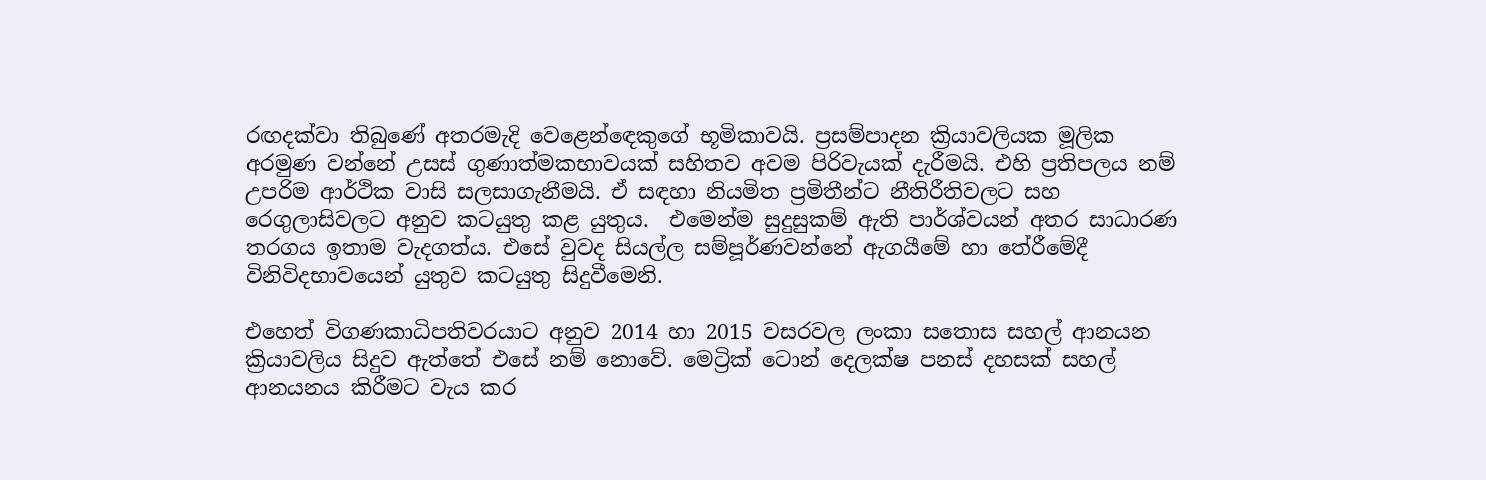රඟදක්වා තිබුණේ අතරමැදි වෙළෙන්ඳෙකුගේ භූමිකාවයි. ප්‍රසම්පාදන ක්‍රියාවලියක මූලික අරමුණ වන්නේ උසස් ගුණාත්මකභාවයක් සහිතව අවම පිරිවැයක් දැරීමයි. එහි ප්‍රතිපලය නම් උපරිම ආර්ථික වාසි සලසාගැනීමයි. ඒ සඳහා නියමිත ප්‍රමිතීන්ට නීතිරීතිවලට සහ රෙගුලාසිවලට අනුව කටයුතු කළ යුතුය.  එමෙන්ම සුදුසුකම් ඇති පාර්ශ්වයන් අතර සාධාරණ තරගය ඉතාම වැදගත්ය. එසේ වුවද සියල්ල සම්පූර්ණවන්නේ ඇගයීමේ හා තේරීමේදී විනිවිදභාවයෙන් යුතුව කටයුතු සිදුවීමෙනි.

එහෙත් විගණකාධිපතිවරයාට අනුව 2014 හා 2015 වසරවල ලංකා සතොස සහල් ආනයන ක්‍රියාවලිය සිදුව ඇත්තේ එසේ නම් නොවේ. මෙට්‍රික් ටොන් දෙලක්ෂ පනස් දහසක් සහල් ආනයනය කිරීමට වැය කර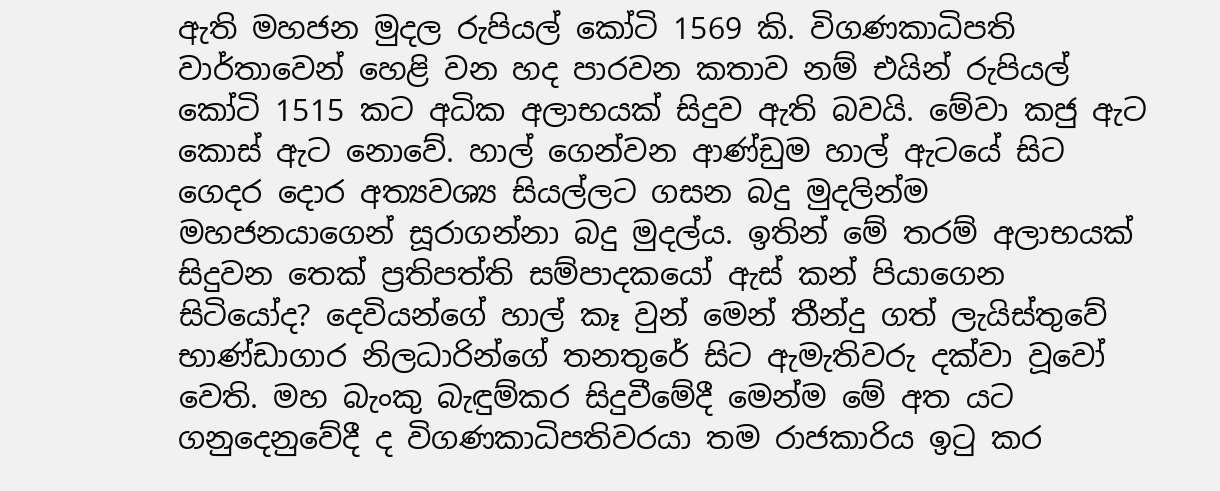ඇති මහජන මුදල රුපියල් කෝටි 1569 කි. විගණකාධිපති වාර්තාවෙන් හෙළි වන හද පාරවන කතාව නම් එයින් රුපියල් කෝටි 1515 කට අධික අලාභයක් සිදුව ඇති බවයි. මේවා කජු ඇට කොස් ඇට නොවේ. හාල් ගෙන්වන ආණ්ඩුම හාල් ඇටයේ සිට ගෙදර දොර අත්‍යවශ්‍ය සියල්ලට ගසන බදු මුදලින්ම මහජනයාගෙන් සූරාගන්නා බදු මුදල්ය. ඉතින් මේ තරම් අලාභයක් සිදුවන තෙක් ප්‍රතිපත්ති සම්පාදකයෝ ඇස් කන් පියාගෙන සිටියෝද? දෙවියන්ගේ හාල් කෑ වුන් මෙන් තීන්දු ගත් ලැයිස්තුවේ භාණ්ඩාගාර නිලධාරින්ගේ තනතුරේ සිට ඇමැතිවරු දක්වා වූවෝ වෙති. මහ බැංකු බැඳුම්කර සිදුවීමේදී මෙන්ම මේ අත යට ගනුදෙනුවේදී ද විගණකාධිපතිවරයා තම රාජකාරිය ඉටු කර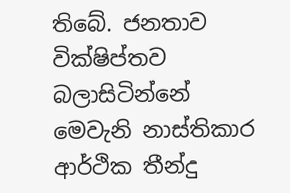තිබේ. ජනතාව වික්ෂිප්තව බලාසිටින්නේ මෙවැනි නාස්තිකාර ආර්ථික තීන්දු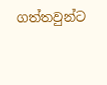ගත්තවුන්ට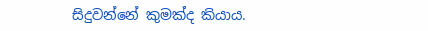සිදුවන්නේ කුමක්ද කියාය.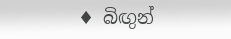♦ බිඟුන්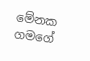මේනක ගමගේ